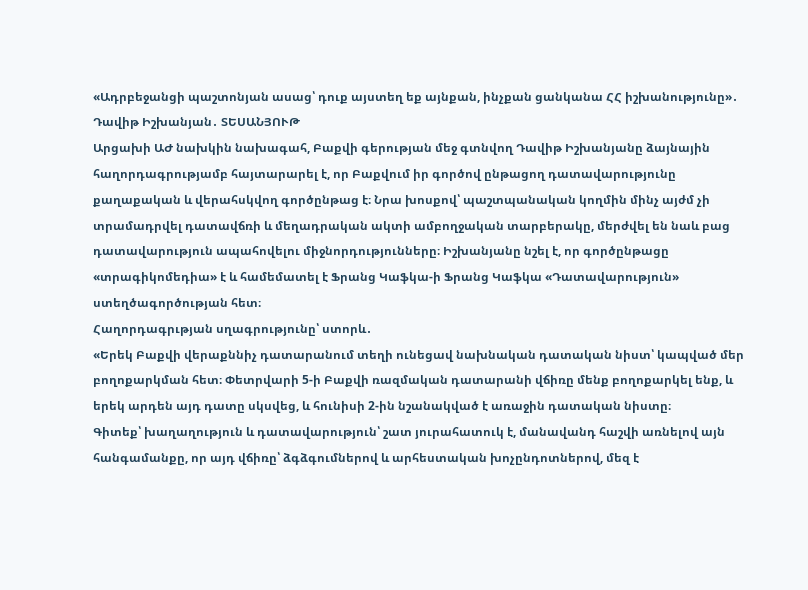«Ադրբեջանցի պաշտոնյան ասաց՝ դուք այստեղ եք այնքան, ինչքան ցանկանա ՀՀ իշխանությունը»․ Դավիթ Իշխանյան․ ՏԵՍԱՆՅՈՒԹ
Արցախի ԱԺ նախկին նախագահ, Բաքվի գերության մեջ գտնվող Դավիթ Իշխանյանը ձայնային հաղորդագրությամբ հայտարարել է, որ Բաքվում իր գործով ընթացող դատավարությունը քաղաքական և վերահսկվող գործընթաց է։ Նրա խոսքով՝ պաշտպանական կողմին մինչ այժմ չի տրամադրվել դատավճռի և մեղադրական ակտի ամբողջական տարբերակը, մերժվել են նաև բաց դատավարություն ապահովելու միջնորդությունները։ Իշխանյանը նշել է, որ գործընթացը «տրագիկոմեդիա» է և համեմատել է Ֆրանց Կաֆկա-ի Ֆրանց Կաֆկա «Դատավարություն» ստեղծագործության հետ։
Հաղորդագրւթյան սղագրությունը՝ ստորև․
«Երեկ Բաքվի վերաքննիչ դատարանում տեղի ունեցավ նախնական դատական նիստ՝ կապված մեր բողոքարկման հետ։ Փետրվարի 5-ի Բաքվի ռազմական դատարանի վճիռը մենք բողոքարկել ենք, և երեկ արդեն այդ դատը սկսվեց, և հունիսի 2-ին նշանակված է առաջին դատական նիստը։
Գիտեք՝ խաղաղություն և դատավարություն՝ շատ յուրահատուկ է, մանավանդ հաշվի առնելով այն հանգամանքը, որ այդ վճիռը՝ ձգձգումներով և արհեստական խոչընդոտներով, մեզ է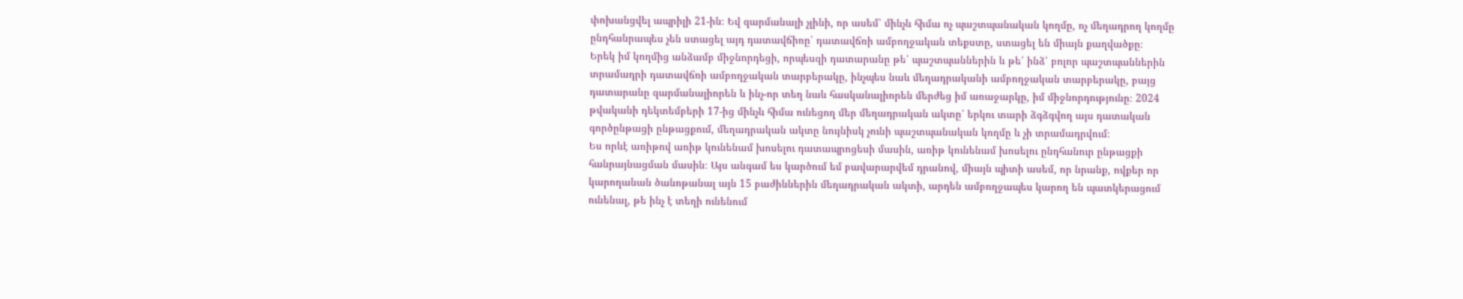փոխանցվել ապրիլի 21-ին։ Եվ զարմանալի չլինի, որ ասեմ՝ մինչև հիմա ոչ պաշտպանական կողմը, ոչ մեղադրող կողմը ընդհանրապես չեն ստացել այդ դատավճիռը՝ դատավճռի ամբողջական տեքստը, ստացել են միայն քաղվածքը։
Երեկ իմ կողմից անձամբ միջնորդեցի, որպեսզի դատարանը թե՛ պաշտպաններին և թե՛ ինձ՝ բոլոր պաշտպաններին տրամադրի դատավճռի ամբողջական տարբերակը, ինչպես նաև մեղադրականի ամբողջական տարբերակը, բայց դատարանը զարմանալիորեն և ինչ-որ տեղ նաև հասկանալիորեն մերժեց իմ առաջարկը, իմ միջնորդությունը։ 2024 թվականի դեկտեմբերի 17-ից մինչև հիմա ունեցող մեր մեղադրական ակտը՝ երկու տարի ձգձգվող այս դատական գործընթացի ընթացքում, մեղադրական ակտը նույնիսկ չունի պաշտպանական կողմը և չի տրամադրվում։
Ես որևէ առիթով առիթ կունենամ խոսելու դատապրոցեսի մասին, առիթ կունենամ խոսելու ընդհանուր ընթացքի հանրայնացման մասին։ Այս անգամ ես կարծում եմ բավարարվեմ դրանով, միայն պիտի ասեմ, որ նրանք, ովքեր որ կարողանան ծանոթանալ այն 15 բաժիններին մեղադրական ակտի, արդեն ամբողջապես կարող են պատկերացում ունենալ, թե ինչ է տեղի ունենում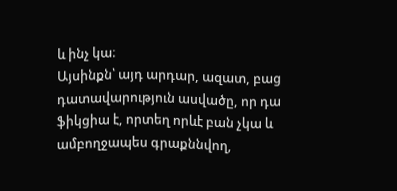և ինչ կա։
Այսինքն՝ այդ արդար, ազատ, բաց դատավարություն ասվածը, որ դա ֆիկցիա է, որտեղ որևէ բան չկա և ամբողջապես գրաքննվող,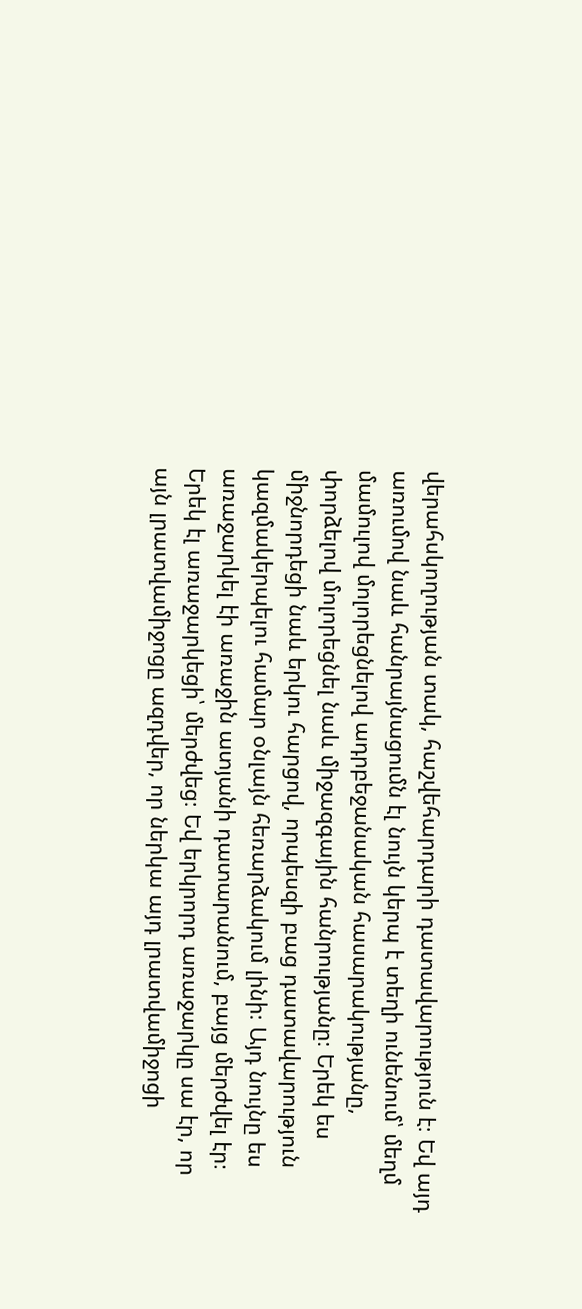վերահսկողության տակ, հաշվեհարդարի դատավարություն է։ Եվ այդ առումով նաև հանրայնացումն էլ նույն կերպ է տեղի ունենում՝ մեղմ մամուլով մոլորեցնելով ադրբեջանական հասարակությանը, փորձելով մոլորեցնել նաև միջազգային հանրությանը։ Երեկ ես միջնորդեցի նաև երկու հարցով, որպեսզի բաց դատավարություն կազմակերպելու համար օնլայն հեռարձակում լինի։ Այդ նույնը ես առաջարկել էի առաջին ատյանի դատարանում, բայց մերժվել էր։
Երեկ էլ առաջարկեցի՝ մերժվեց։ Եվ երկրորդ առաջարկը սա էր, որ այն լրատվամիջոցը ազդվեր, որ ներկա այդ լրատվամիջոցի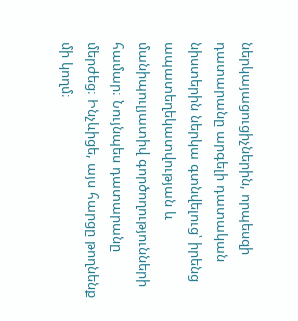ներկայացուցիչներին, որպեսզի դատարանը արգելի դատական նիստերին ներկա գտնվելուց՝ իրենց ապատեղեկատվության և մանիպուլյատիվ գործողությունների համար։ Նույնպես դատարանը մերժեց։ Ինչևիցե, այս հարցը թողնենք մի կողմ։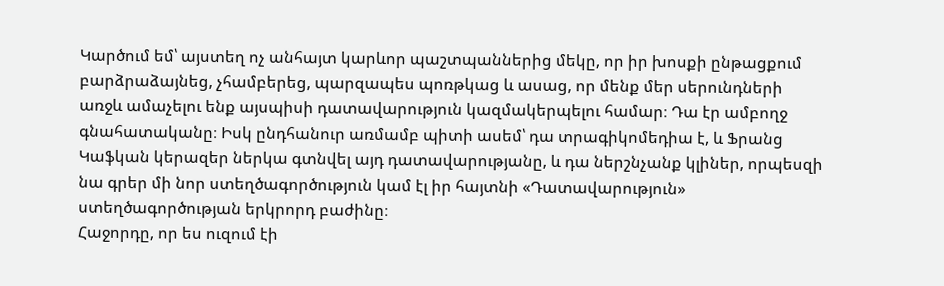Կարծում եմ՝ այստեղ ոչ անհայտ կարևոր պաշտպաններից մեկը, որ իր խոսքի ընթացքում բարձրաձայնեց, չհամբերեց, պարզապես պոռթկաց և ասաց, որ մենք մեր սերունդների առջև ամաչելու ենք այսպիսի դատավարություն կազմակերպելու համար։ Դա էր ամբողջ գնահատականը։ Իսկ ընդհանուր առմամբ պիտի ասեմ՝ դա տրագիկոմեդիա է, և Ֆրանց Կաֆկան կերազեր ներկա գտնվել այդ դատավարությանը, և դա ներշնչանք կլիներ, որպեսզի նա գրեր մի նոր ստեղծագործություն կամ էլ իր հայտնի «Դատավարություն» ստեղծագործության երկրորդ բաժինը։
Հաջորդը, որ ես ուզում էի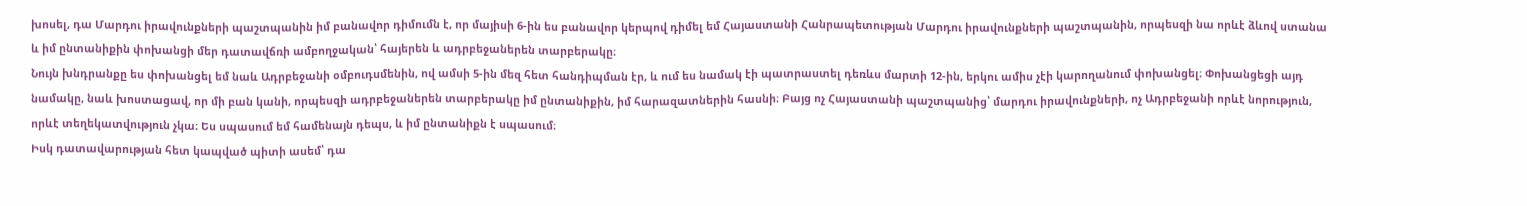խոսել, դա Մարդու իրավունքների պաշտպանին իմ բանավոր դիմումն է, որ մայիսի 6-ին ես բանավոր կերպով դիմել եմ Հայաստանի Հանրապետության Մարդու իրավունքների պաշտպանին, որպեսզի նա որևէ ձևով ստանա և իմ ընտանիքին փոխանցի մեր դատավճռի ամբողջական՝ հայերեն և ադրբեջաներեն տարբերակը։
Նույն խնդրանքը ես փոխանցել եմ նաև Ադրբեջանի օմբուդսմենին, ով ամսի 5-ին մեզ հետ հանդիպման էր, և ում ես նամակ էի պատրաստել դեռևս մարտի 12-ին, երկու ամիս չէի կարողանում փոխանցել։ Փոխանցեցի այդ նամակը, նաև խոստացավ, որ մի բան կանի, որպեսզի ադրբեջաներեն տարբերակը իմ ընտանիքին, իմ հարազատներին հասնի։ Բայց ոչ Հայաստանի պաշտպանից՝ մարդու իրավունքների, ոչ Ադրբեջանի որևէ նորություն, որևէ տեղեկատվություն չկա։ Ես սպասում եմ համենայն դեպս, և իմ ընտանիքն է սպասում։
Իսկ դատավարության հետ կապված պիտի ասեմ՝ դա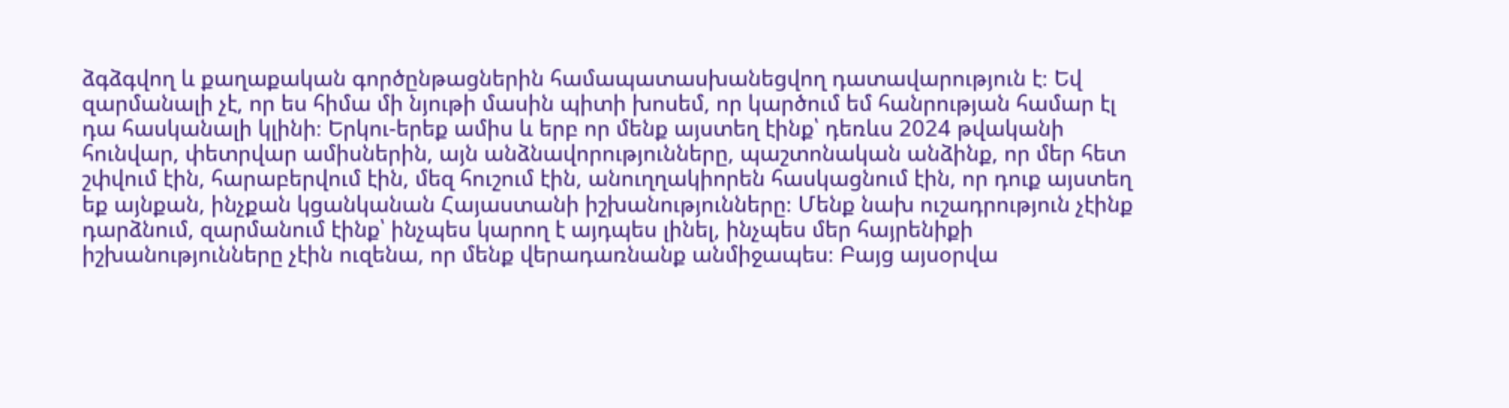ձգձգվող և քաղաքական գործընթացներին համապատասխանեցվող դատավարություն է։ Եվ զարմանալի չէ, որ ես հիմա մի նյութի մասին պիտի խոսեմ, որ կարծում եմ հանրության համար էլ դա հասկանալի կլինի։ Երկու-երեք ամիս և երբ որ մենք այստեղ էինք՝ դեռևս 2024 թվականի հունվար, փետրվար ամիսներին, այն անձնավորությունները, պաշտոնական անձինք, որ մեր հետ շփվում էին, հարաբերվում էին, մեզ հուշում էին, անուղղակիորեն հասկացնում էին, որ դուք այստեղ եք այնքան, ինչքան կցանկանան Հայաստանի իշխանությունները։ Մենք նախ ուշադրություն չէինք դարձնում, զարմանում էինք՝ ինչպես կարող է այդպես լինել, ինչպես մեր հայրենիքի իշխանությունները չէին ուզենա, որ մենք վերադառնանք անմիջապես։ Բայց այսօրվա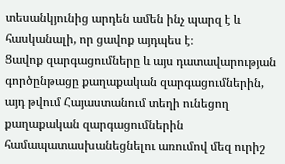տեսանկյունից արդեն ամեն ինչ պարզ է և հասկանալի, որ ցավոք այդպես է։
Ցավոք զարգացումները և այս դատավարության գործընթացը քաղաքական զարգացումներին, այդ թվում Հայաստանում տեղի ունեցող քաղաքական զարգացումներին համապատասխանեցնելու առումով մեզ ուրիշ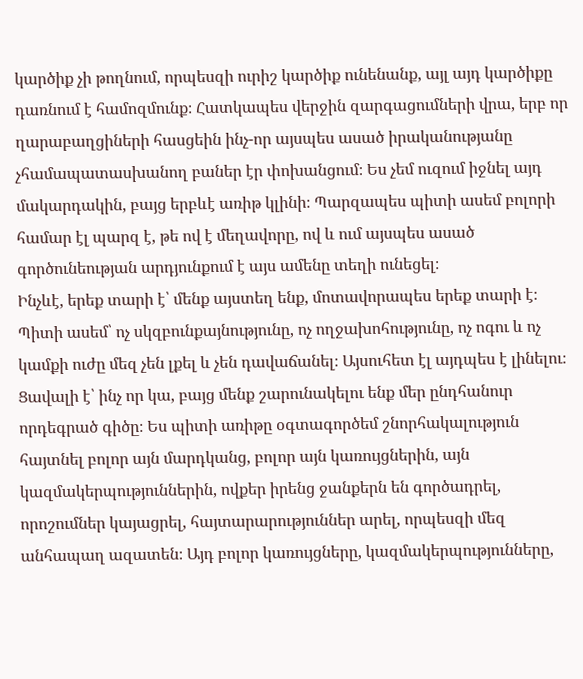կարծիք չի թողնում, որպեսզի ուրիշ կարծիք ունենանք, այլ այդ կարծիքը դառնում է համոզմունք։ Հատկապես վերջին զարգացումների վրա, երբ որ ղարաբաղցիների հասցեին ինչ-որ այսպես ասած իրականությանը չհամապատասխանող բաներ էր փոխանցում։ Ես չեմ ուզում իջնել այդ մակարդակին, բայց երբևէ առիթ կլինի։ Պարզապես պիտի ասեմ բոլորի համար էլ պարզ է, թե ով է մեղավորը, ով և ում այսպես ասած գործունեության արդյունքում է այս ամենը տեղի ունեցել։
Ինչևէ, երեք տարի է՝ մենք այստեղ ենք, մոտավորապես երեք տարի է։ Պիտի ասեմ՝ ոչ սկզբունքայնությունը, ոչ ողջախոհությունը, ոչ ոգու և ոչ կամքի ուժը մեզ չեն լքել և չեն դավաճանել։ Այսուհետ էլ այդպես է լինելու։ Ցավալի է՝ ինչ որ կա, բայց մենք շարունակելու ենք մեր ընդհանուր որդեգրած գիծը։ Ես պիտի առիթը օգտագործեմ շնորհակալություն հայտնել բոլոր այն մարդկանց, բոլոր այն կառույցներին, այն կազմակերպություններին, ովքեր իրենց ջանքերն են գործադրել, որոշումներ կայացրել, հայտարարություններ արել, որպեսզի մեզ անհապաղ ազատեն։ Այդ բոլոր կառույցները, կազմակերպությունները,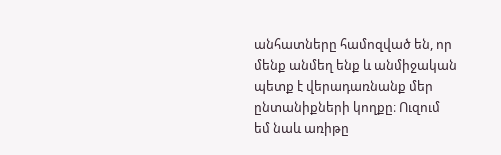անհատները համոզված են, որ մենք անմեղ ենք և անմիջական պետք է վերադառնանք մեր ընտանիքների կողքը։ Ուզում եմ նաև առիթը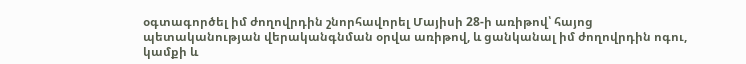օգտագործել իմ ժողովրդին շնորհավորել Մայիսի 28-ի առիթով՝ հայոց պետականության վերականգնման օրվա առիթով, և ցանկանալ իմ ժողովրդին ոգու, կամքի և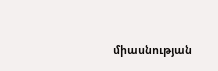միասնության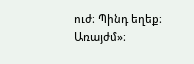ուժ։ Պինդ եղեք։ Առայժմ»։